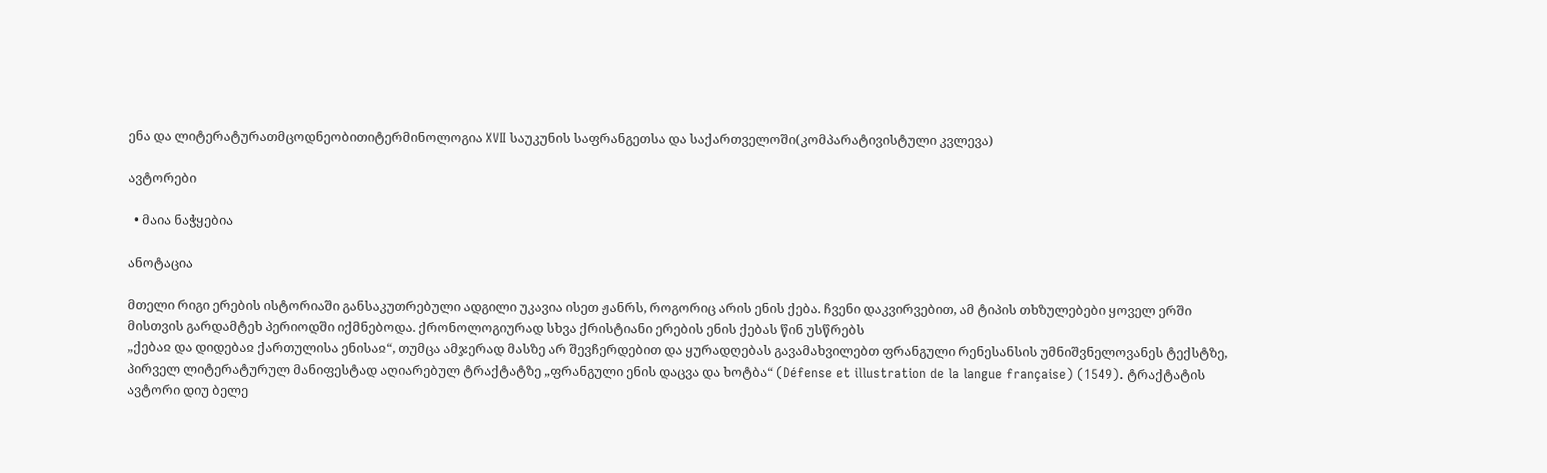ენა და ლიტერატურათმცოდნეობითიტერმინოლოგია XVII საუკუნის საფრანგეთსა და საქართველოში(კომპარატივისტული კვლევა)

ავტორები

  • მაია ნაჭყებია

ანოტაცია

მთელი რიგი ერების ისტორიაში განსაკუთრებული ადგილი უკავია ისეთ ჟანრს, როგორიც არის ენის ქება. ჩვენი დაკვირვებით, ამ ტიპის თხზულებები ყოველ ერში მისთვის გარდამტეხ პერიოდში იქმნებოდა. ქრონოლოგიურად სხვა ქრისტიანი ერების ენის ქებას წინ უსწრებს
„ქებაჲ და დიდებაჲ ქართულისა ენისაჲ“, თუმცა ამჯერად მასზე არ შევჩერდებით და ყურადღებას გავამახვილებთ ფრანგული რენესანსის უმნიშვნელოვანეს ტექსტზე, პირველ ლიტერატურულ მანიფესტად აღიარებულ ტრაქტატზე „ფრანგული ენის დაცვა და ხოტბა“ (Défense et illustration de la langue française) (1549). ტრაქტატის ავტორი დიუ ბელე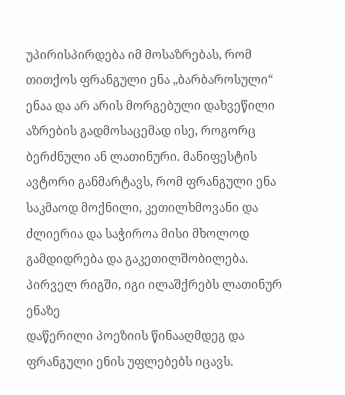უპირისპირდება იმ მოსაზრებას, რომ თითქოს ფრანგული ენა „ბარბაროსული“ ენაა და არ არის მორგებული დახვეწილი აზრების გადმოსაცემად ისე, როგორც ბერძნული ან ლათინური. მანიფესტის ავტორი განმარტავს, რომ ფრანგული ენა საკმაოდ მოქნილი, კეთილხმოვანი და ძლიერია და საჭიროა მისი მხოლოდ გამდიდრება და გაკეთილშობილება. პირველ რიგში, იგი ილაშქრებს ლათინურ ენაზე
დაწერილი პოეზიის წინააღმდეგ და ფრანგული ენის უფლებებს იცავს.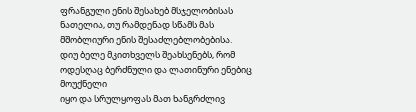ფრანგული ენის შესახებ მსჯელობისას ნათელია, თუ რამდენად სწამს მას მშობლიური ენის შესაძლებლობებისა.
დიუ ბელე მკითხველს შეახსენებს, რომ ოდესღაც ბერძნული და ლათინური ენებიც მოუქნელი
იყო და სრულყოფას მათ ხანგრძლივ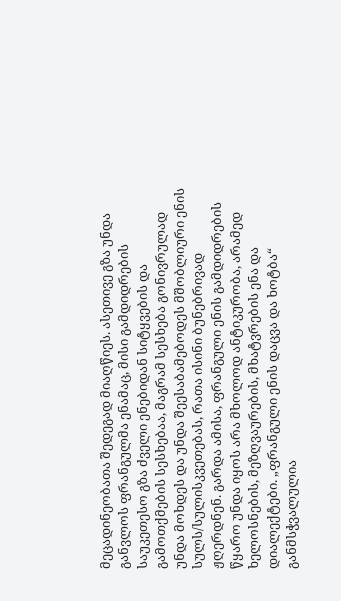მეცადინეობათა შედეგად მიაღწიეს. ასეთივე გზა უნდა განვლოს ფრანგულმა ენამაც, მისი გამდიდრების საუკეთესო გზა ძველი ენებიდან სიტყვების და გამოთქმების სესხებაა, მაგრამ სესხება გონივრულად უნდა მოხდეს და უნდა შეესაბამებოდეს მშობლიური ენის სულს/სულისკვეთებას, რათა ისინი ბუნებრივად ჟღერდნენ. გარდა ამისა, ფრანგული ენის გამდიდრების წყარო უნდა იყოს არა მხოლოდ ანტიკურობა, არამედ ხელოსნების, მეზღვაურების, მხატვრების ენა და დიალექტები. „ფრანგული ენის დაცვა და ხოტბა“ განმსჭვალულია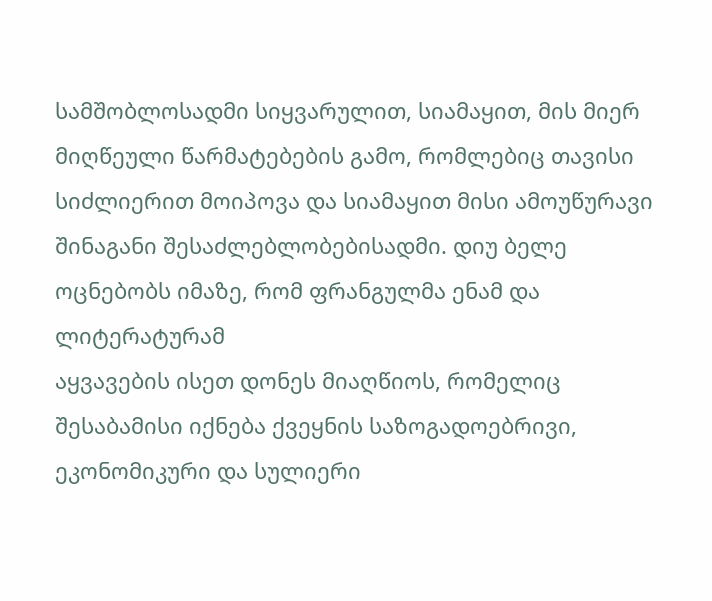სამშობლოსადმი სიყვარულით, სიამაყით, მის მიერ მიღწეული წარმატებების გამო, რომლებიც თავისი სიძლიერით მოიპოვა და სიამაყით მისი ამოუწურავი შინაგანი შესაძლებლობებისადმი. დიუ ბელე ოცნებობს იმაზე, რომ ფრანგულმა ენამ და ლიტერატურამ
აყვავების ისეთ დონეს მიაღწიოს, რომელიც შესაბამისი იქნება ქვეყნის საზოგადოებრივი, ეკონომიკური და სულიერი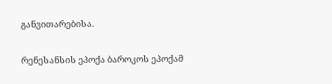განვითარებისა.

რენესანსის ეპოქა ბაროკოს ეპოქამ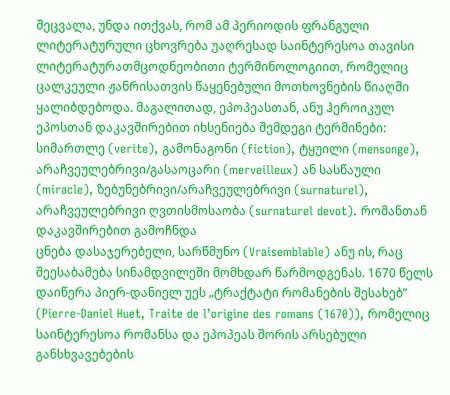შეცვალა, უნდა ითქვას, რომ ამ პერიოდის ფრანგული
ლიტერატურული ცხოვრება უაღრესად საინტერესოა თავისი ლიტერატურათმცოდნეობითი ტერმინოლოგიით, რომელიც ცალკეული ჟანრისათვის წაყენებული მოთხოვნების წიაღში ყალიბდებოდა. მაგალითად, ეპოპეასთან, ანუ ჰეროიკულ ეპოსთან დაკავშირებით იხსენიება შემდეგი ტერმინები: სიმართლე (verite), გამონაგონი (fiction), ტყუილი (mensonge), არაჩვეულებრივი/გასაოცარი (merveilleux) ან სასწაული (miracle), ზებუნებრივი/არაჩვეულებრივი (surnaturel), არაჩვეულებრივი ღვთისმოსაობა (surnaturel devot). რომანთან დაკავშირებით გამოჩნდა
ცნება დასაჯერებელი, სარწმუნო (Vraisemblable) ანუ ის, რაც შეესაბამება სინამდვილეში მომხდარ წარმოდგენას. 1670 წელს დაიწერა პიერ-დანიელ უეს „ტრაქტატი რომანების შესახებ” (Pierre-Daniel Huet, Traite de l’origine des romans (1670)), რომელიც საინტერესოა რომანსა და ეპოპეას შორის არსებული განსხვავებების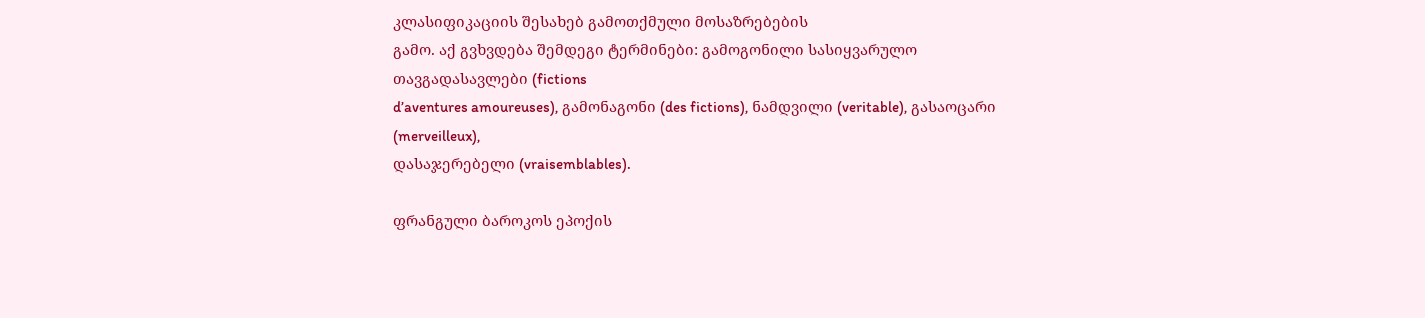კლასიფიკაციის შესახებ გამოთქმული მოსაზრებების
გამო. აქ გვხვდება შემდეგი ტერმინები: გამოგონილი სასიყვარულო თავგადასავლები (fictions
d’aventures amoureuses), გამონაგონი (des fictions), ნამდვილი (veritable), გასაოცარი (merveilleux),
დასაჯერებელი (vraisemblables).

ფრანგული ბაროკოს ეპოქის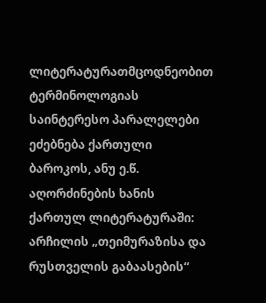ლიტერატურათმცოდნეობით ტერმინოლოგიას საინტერესო პარალელები ეძებნება ქართული ბაროკოს, ანუ ე.წ. აღორძინების ხანის ქართულ ლიტერატურაში: არჩილის „თეიმურაზისა და რუსთველის გაბაასების“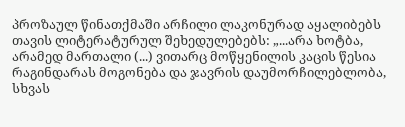პროზაულ წინათქმაში არჩილი ლაკონურად აყალიბებს თავის ლიტერატურულ შეხედულებებს: „...არა ხოტბა, არამედ მართალი (...) ვითარც მოწყენილის კაცის წესია რაგინდარას მოგონება და ჯავრის დაუმორჩილებლობა, სხვას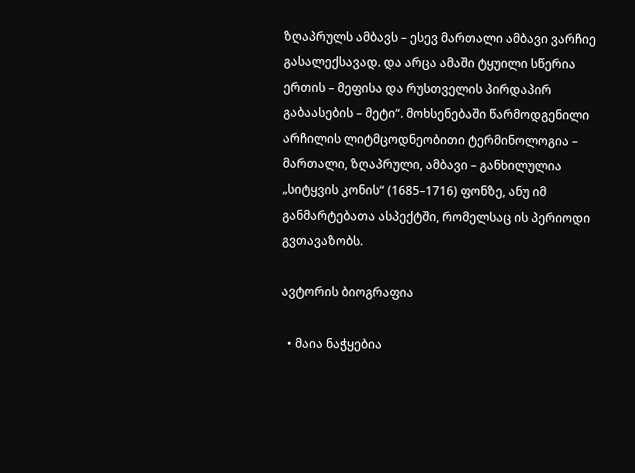ზღაპრულს ამბავს – ესევ მართალი ამბავი ვარჩიე გასალექსავად. და არცა ამაში ტყუილი სწერია ერთის – მეფისა და რუსთველის პირდაპირ გაბაასების – მეტი“. მოხსენებაში წარმოდგენილი არჩილის ლიტმცოდნეობითი ტერმინოლოგია – მართალი, ზღაპრული, ამბავი – განხილულია „სიტყვის კონის“ (1685–1716) ფონზე, ანუ იმ განმარტებათა ასპექტში, რომელსაც ის პერიოდი გვთავაზობს.

ავტორის ბიოგრაფია

  • მაია ნაჭყებია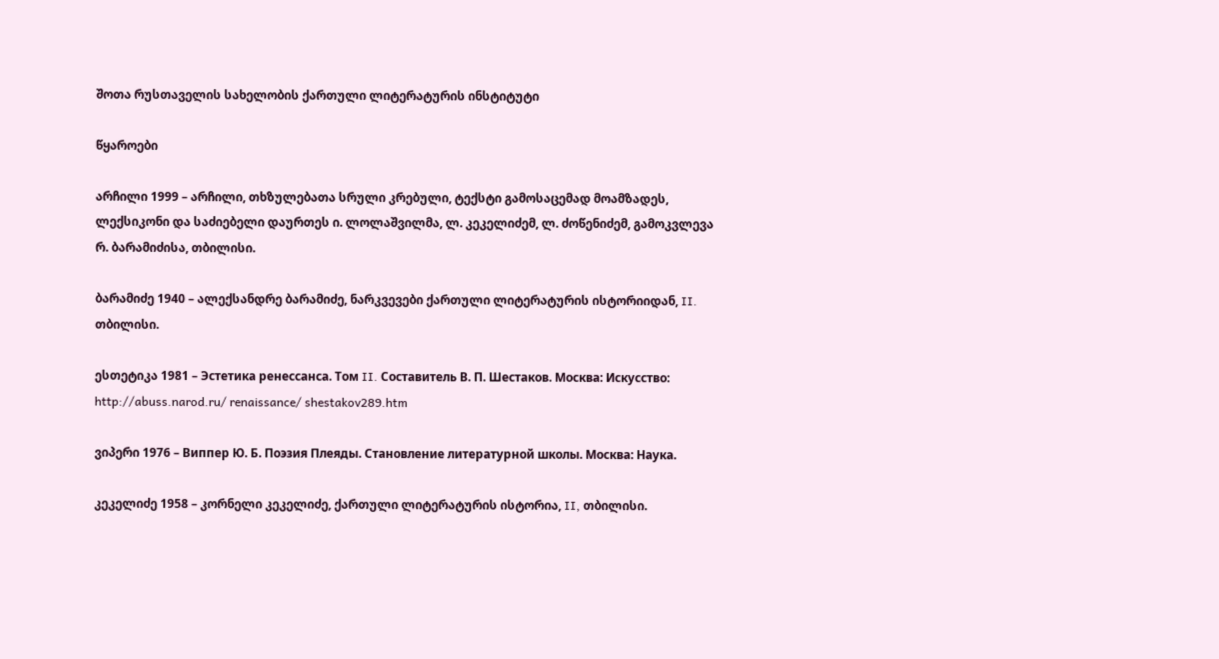შოთა რუსთაველის სახელობის ქართული ლიტერატურის ინსტიტუტი

წყაროები

არჩილი 1999 – არჩილი, თხზულებათა სრული კრებული, ტექსტი გამოსაცემად მოამზადეს, ლექსიკონი და საძიებელი დაურთეს ი. ლოლაშვილმა, ლ. კეკელიძემ, ლ. ძოწენიძემ, გამოკვლევა რ. ბარამიძისა, თბილისი.

ბარამიძე 1940 – ალექსანდრე ბარამიძე, ნარკვევები ქართული ლიტერატურის ისტორიიდან, II. თბილისი.

ესთეტიკა 1981 – Эстетика ренессанса. Том II. Составитель В. П. Шестаков. Москва: Искусство: http://abuss.narod.ru/ renaissance/ shestakov289.htm

ვიპერი 1976 – Виппер Ю. Б. Поэзия Плеяды. Становление литературной школы. Москва: Наука.

კეკელიძე 1958 – კორნელი კეკელიძე, ქართული ლიტერატურის ისტორია, II, თბილისი.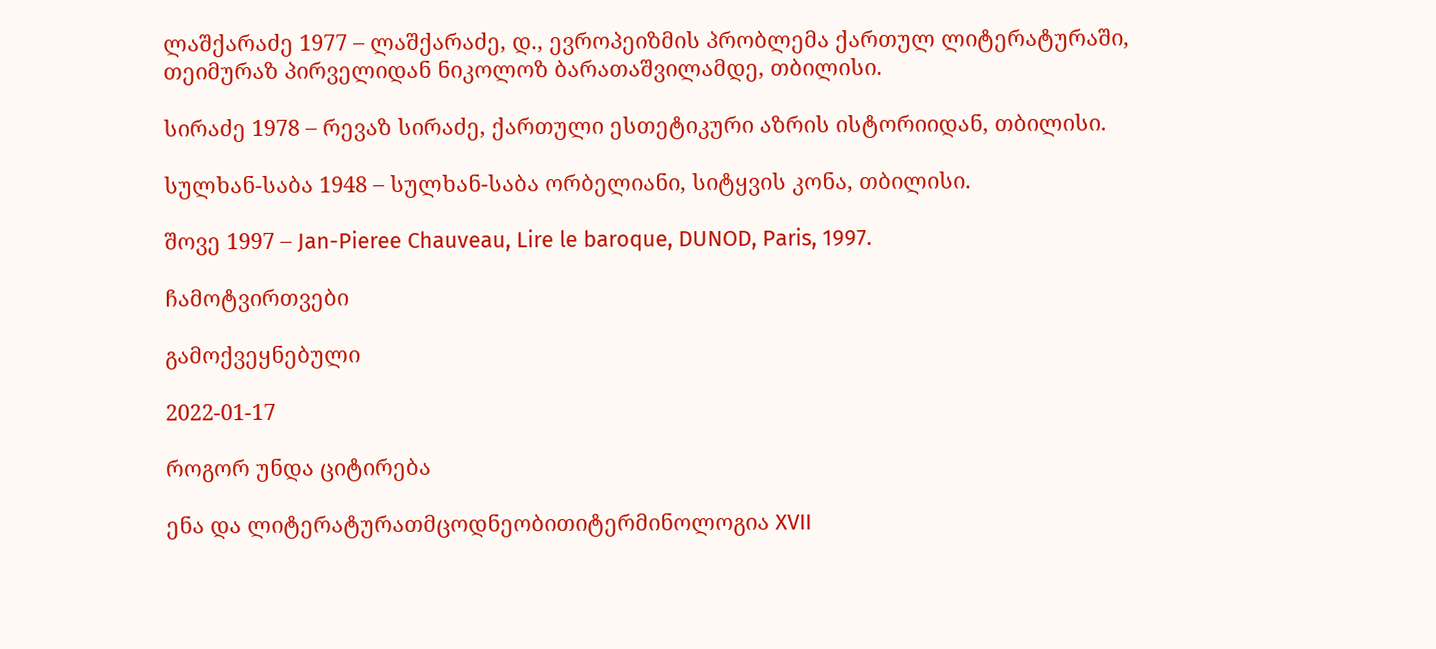ლაშქარაძე 1977 – ლაშქარაძე, დ., ევროპეიზმის პრობლემა ქართულ ლიტერატურაში, თეიმურაზ პირველიდან ნიკოლოზ ბარათაშვილამდე, თბილისი.

სირაძე 1978 – რევაზ სირაძე, ქართული ესთეტიკური აზრის ისტორიიდან, თბილისი.

სულხან-საბა 1948 – სულხან-საბა ორბელიანი, სიტყვის კონა, თბილისი.

შოვე 1997 – Jan-Pieree Chauveau, Lire le baroque, DUNOD, Paris, 1997.

ჩამოტვირთვები

გამოქვეყნებული

2022-01-17

როგორ უნდა ციტირება

ენა და ლიტერატურათმცოდნეობითიტერმინოლოგია XVII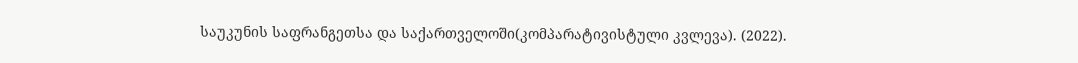საუკუნის საფრანგეთსა და საქართველოში(კომპარატივისტული კვლევა). (2022).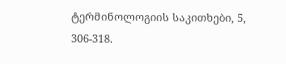ტერმინოლოგიის საკითხები, 5, 306-318.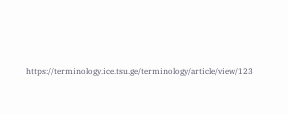https://terminology.ice.tsu.ge/terminology/article/view/123